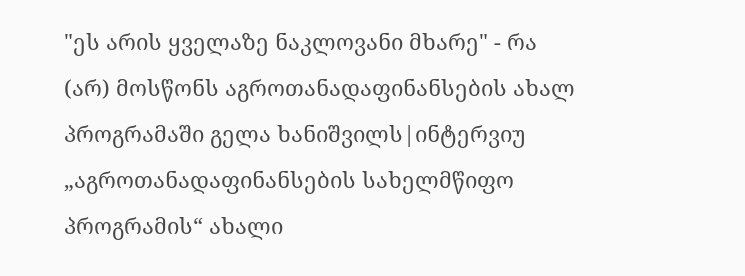"ეს არის ყველაზე ნაკლოვანი მხარე" - რა (არ) მოსწონს აგროთანადაფინანსების ახალ პროგრამაში გელა ხანიშვილს|ინტერვიუ
„აგროთანადაფინანსების სახელმწიფო პროგრამის“ ახალი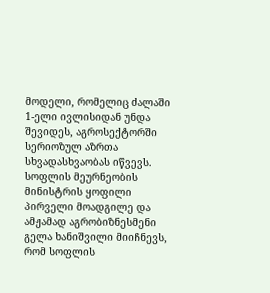მოდელი, რომელიც ძალაში 1-ელი ივლისიდან უნდა შევიდეს, აგროსექტორში სერიოზულ აზრთა სხვადასხვაობას იწვევს.
სოფლის მეურნეობის მინისტრის ყოფილი პირველი მოადგილე და ამჟამად აგრობიზნესმენი გელა ხანიშვილი მიიჩნევს, რომ სოფლის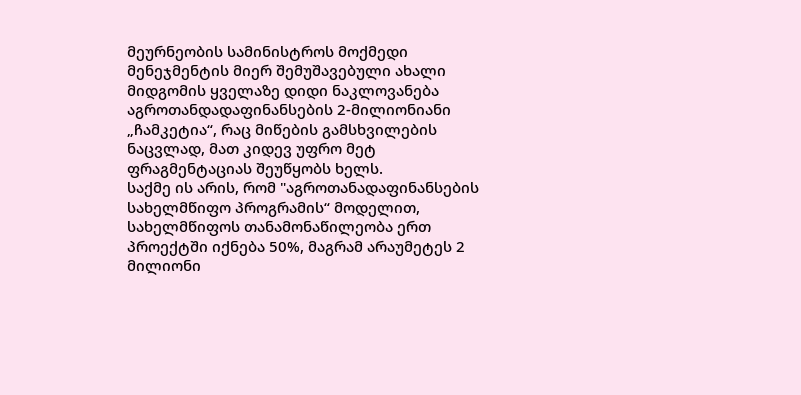მეურნეობის სამინისტროს მოქმედი მენეჯმენტის მიერ შემუშავებული ახალი მიდგომის ყველაზე დიდი ნაკლოვანება აგროთანდადაფინანსების 2-მილიონიანი „ჩამკეტია“, რაც მიწების გამსხვილების ნაცვლად, მათ კიდევ უფრო მეტ ფრაგმენტაციას შეუწყობს ხელს.
საქმე ის არის, რომ "აგროთანადაფინანსების სახელმწიფო პროგრამის“ მოდელით, სახელმწიფოს თანამონაწილეობა ერთ პროექტში იქნება 50%, მაგრამ არაუმეტეს 2 მილიონი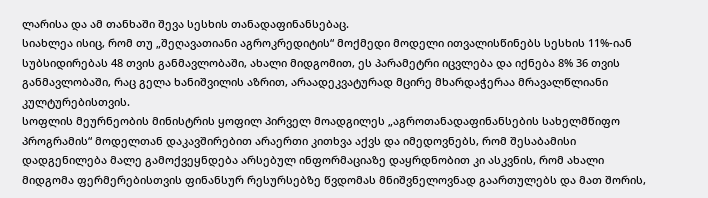ლარისა და ამ თანხაში შევა სესხის თანადაფინანსებაც.
სიახლეა ისიც, რომ თუ „შეღავათიანი აგროკრედიტის“ მოქმედი მოდელი ითვალისწინებს სესხის 11%-იან სუბსიდირებას 48 თვის განმავლობაში, ახალი მიდგომით, ეს პარამეტრი იცვლება და იქნება 8% 36 თვის განმავლობაში, რაც გელა ხანიშვილის აზრით, არაადეკვატურად მცირე მხარდაჭერაა მრავალწლიანი კულტურებისთვის.
სოფლის მეურნეობის მინისტრის ყოფილ პირველ მოადგილეს „აგროთანადაფინანსების სახელმწიფო პროგრამის“ მოდელთან დაკავშირებით არაერთი კითხვა აქვს და იმედოვნებს, რომ შესაბამისი დადგენილება მალე გამოქვეყნდება არსებულ ინფორმაციაზე დაყრდნობით კი ასკვნის, რომ ახალი მიდგომა ფერმერებისთვის ფინანსურ რესურსებზე წვდომას მნიშვნელოვნად გაართულებს და მათ შორის,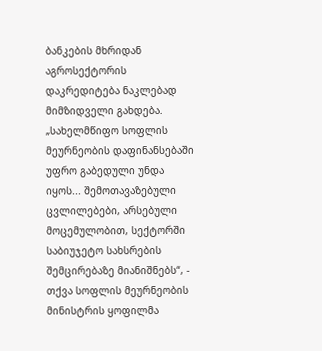ბანკების მხრიდან აგროსექტორის დაკრედიტება ნაკლებად მიმზიდველი გახდება.
„სახელმწიფო სოფლის მეურნეობის დაფინანსებაში უფრო გაბედული უნდა იყოს... შემოთავაზებული ცვლილებები, არსებული მოცემულობით, სექტორში საბიუჯეტო სახსრების შემცირებაზე მიანიშნებს“, - თქვა სოფლის მეურნეობის მინისტრის ყოფილმა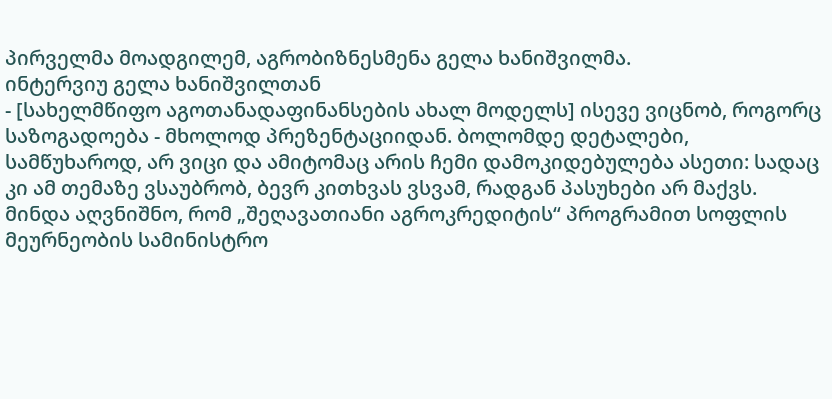პირველმა მოადგილემ, აგრობიზნესმენა გელა ხანიშვილმა.
ინტერვიუ გელა ხანიშვილთან
- [სახელმწიფო აგოთანადაფინანსების ახალ მოდელს] ისევე ვიცნობ, როგორც საზოგადოება - მხოლოდ პრეზენტაციიდან. ბოლომდე დეტალები, სამწუხაროდ, არ ვიცი და ამიტომაც არის ჩემი დამოკიდებულება ასეთი: სადაც კი ამ თემაზე ვსაუბრობ, ბევრ კითხვას ვსვამ, რადგან პასუხები არ მაქვს. მინდა აღვნიშნო, რომ „შეღავათიანი აგროკრედიტის“ პროგრამით სოფლის მეურნეობის სამინისტრო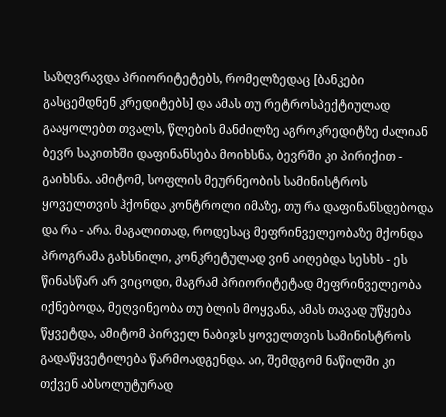საზღვრავდა პრიორიტეტებს, რომელზედაც [ბანკები გასცემდნენ კრედიტებს] და ამას თუ რეტროსპექტიულად გააყოლებთ თვალს, წლების მანძილზე აგროკრედიტზე ძალიან ბევრ საკითხში დაფინანსება მოიხსნა, ბევრში კი პირიქით - გაიხსნა. ამიტომ, სოფლის მეურნეობის სამინისტროს ყოველთვის ჰქონდა კონტროლი იმაზე, თუ რა დაფინანსდებოდა და რა - არა. მაგალითად, როდესაც მეფრინველეობაზე მქონდა პროგრამა გახსნილი, კონკრეტულად ვინ აიღებდა სესხს - ეს წინასწარ არ ვიცოდი, მაგრამ პრიორიტეტად მეფრინველეობა იქნებოდა, მეღვინეობა თუ ბლის მოყვანა, ამას თავად უწყება წყვეტდა, ამიტომ პირველ ნაბიჯს ყოველთვის სამინისტროს გადაწყვეტილება წარმოადგენდა. აი, შემდგომ ნაწილში კი თქვენ აბსოლუტურად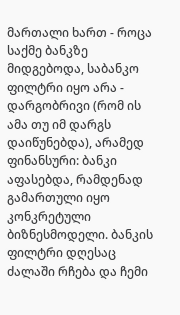მართალი ხართ - როცა საქმე ბანკზე მიდგებოდა, საბანკო ფილტრი იყო არა - დარგობრივი (რომ ის ამა თუ იმ დარგს დაიწუნებდა), არამედ ფინანსური: ბანკი აფასებდა, რამდენად გამართული იყო კონკრეტული ბიზნესმოდელი. ბანკის ფილტრი დღესაც ძალაში რჩება და ჩემი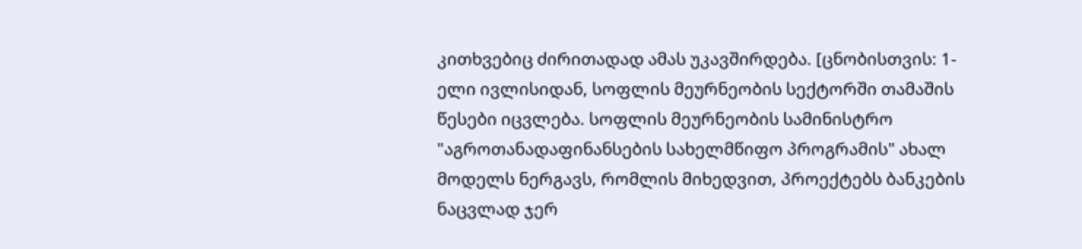კითხვებიც ძირითადად ამას უკავშირდება. [ცნობისთვის: 1-ელი ივლისიდან, სოფლის მეურნეობის სექტორში თამაშის წესები იცვლება. სოფლის მეურნეობის სამინისტრო "აგროთანადაფინანსების სახელმწიფო პროგრამის" ახალ მოდელს ნერგავს, რომლის მიხედვით, პროექტებს ბანკების ნაცვლად ჯერ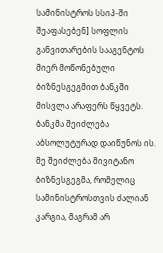სამინისტროს სსიპ-ში შეაფასებენ] სოფლის განვითარების სააგენტოს მიერ მოწონებული ბიზნესგეგმით ბანკში მისვლა არაფერს წყვეტს. ბანკმა შეიძლება აბსოლუტურად დაიწუნოს ის. მე შეიძლება მივიტანო ბიზნესგეგმა, რომელიც სამინისტროსთვის ძალიან კარგია, მაგრამ არ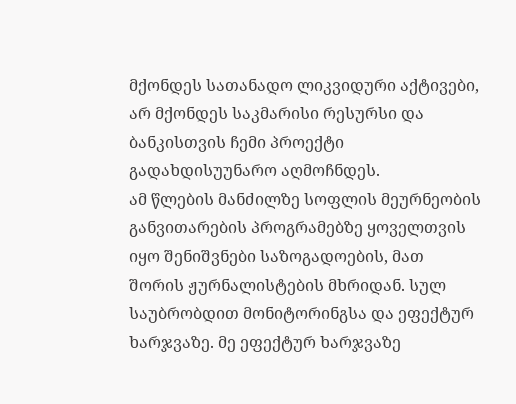მქონდეს სათანადო ლიკვიდური აქტივები, არ მქონდეს საკმარისი რესურსი და ბანკისთვის ჩემი პროექტი გადახდისუუნარო აღმოჩნდეს.
ამ წლების მანძილზე სოფლის მეურნეობის განვითარების პროგრამებზე ყოველთვის იყო შენიშვნები საზოგადოების, მათ შორის ჟურნალისტების მხრიდან. სულ საუბრობდით მონიტორინგსა და ეფექტურ ხარჯვაზე. მე ეფექტურ ხარჯვაზე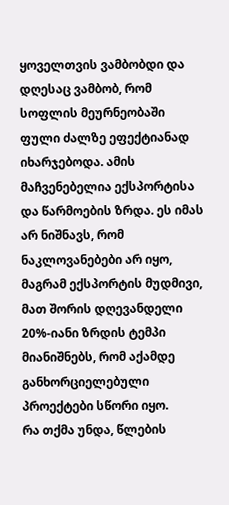ყოველთვის ვამბობდი და დღესაც ვამბობ, რომ სოფლის მეურნეობაში ფული ძალზე ეფექტიანად იხარჯებოდა. ამის მაჩვენებელია ექსპორტისა და წარმოების ზრდა. ეს იმას არ ნიშნავს, რომ ნაკლოვანებები არ იყო, მაგრამ ექსპორტის მუდმივი, მათ შორის დღევანდელი 20%-იანი ზრდის ტემპი მიანიშნებს, რომ აქამდე განხორციელებული პროექტები სწორი იყო.
რა თქმა უნდა, წლების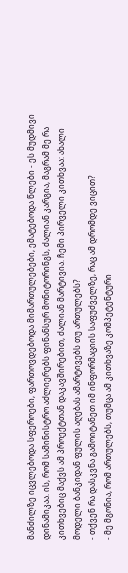მანძილზე იცვლებოდა სფეროები, ფართოვდებოდა მიმართულებები, ემატებოდა წლები - ეს მუდმივი დინამიკაა. ის, რომ სამინისტრო აძლიერებს ფინანსურ მონიტორინგს, ძალიან კარგია, მაგრამ მე რა კითხვებიც მაქვს ამ პროექტთან დაკავშირებით, ძალიან მარტივია. ჩემი პირველი კითხვაა: ახალი მოდელი ბანკიდან ფულის აღებას ამარტივებს თუ ართულებს?
- თქვენ რა დასკვნა გამოიტანეთ იმ ინფორმაციის საფუძველზე, რაც ამ დრომდე ვიცით?
- მე მგონია, რომ ართულებს, თუმცა ამ კითხვაზე კომპეტენტური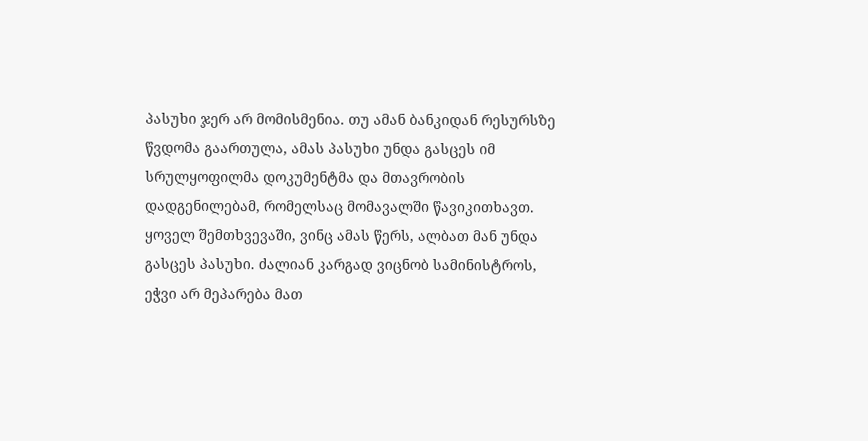პასუხი ჯერ არ მომისმენია. თუ ამან ბანკიდან რესურსზე წვდომა გაართულა, ამას პასუხი უნდა გასცეს იმ სრულყოფილმა დოკუმენტმა და მთავრობის დადგენილებამ, რომელსაც მომავალში წავიკითხავთ. ყოველ შემთხვევაში, ვინც ამას წერს, ალბათ მან უნდა გასცეს პასუხი. ძალიან კარგად ვიცნობ სამინისტროს, ეჭვი არ მეპარება მათ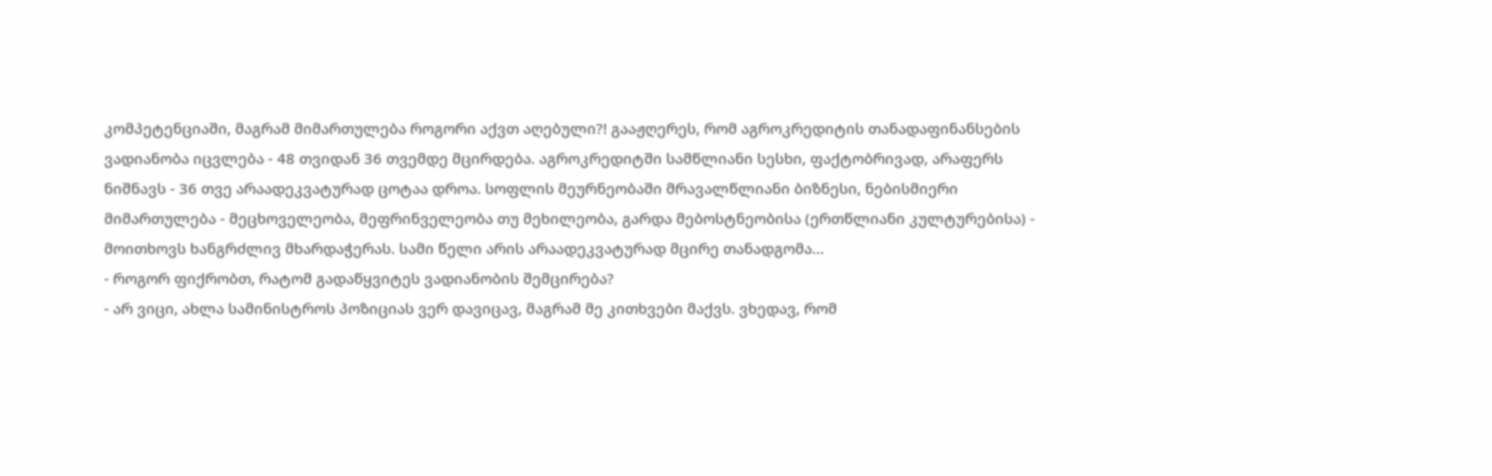კომპეტენციაში, მაგრამ მიმართულება როგორი აქვთ აღებული?! გააჟღერეს, რომ აგროკრედიტის თანადაფინანსების ვადიანობა იცვლება - 48 თვიდან 36 თვემდე მცირდება. აგროკრედიტში სამწლიანი სესხი, ფაქტობრივად, არაფერს ნიშნავს - 36 თვე არაადეკვატურად ცოტაა დროა. სოფლის მეურნეობაში მრავალწლიანი ბიზნესი, ნებისმიერი მიმართულება - მეცხოველეობა, მეფრინველეობა თუ მეხილეობა, გარდა მებოსტნეობისა (ერთწლიანი კულტურებისა) - მოითხოვს ხანგრძლივ მხარდაჭერას. სამი წელი არის არაადეკვატურად მცირე თანადგომა...
- როგორ ფიქრობთ, რატომ გადაწყვიტეს ვადიანობის შემცირება?
- არ ვიცი, ახლა სამინისტროს პოზიციას ვერ დავიცავ, მაგრამ მე კითხვები მაქვს. ვხედავ, რომ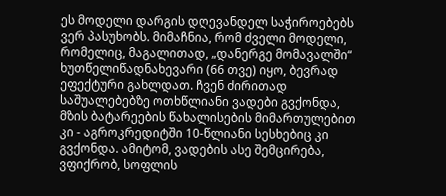ეს მოდელი დარგის დღევანდელ საჭიროებებს ვერ პასუხობს. მიმაჩნია, რომ ძველი მოდელი, რომელიც, მაგალითად, „დანერგე მომავალში“ ხუთწელიწადნახევარი (66 თვე) იყო, ბევრად ეფექტური გახლდათ. ჩვენ ძირითად საშუალებებზე ოთხწლიანი ვადები გვქონდა, მზის ბატარეების წახალისების მიმართულებით კი - აგროკრედიტში 10-წლიანი სესხებიც კი გვქონდა. ამიტომ, ვადების ასე შემცირება, ვფიქრობ, სოფლის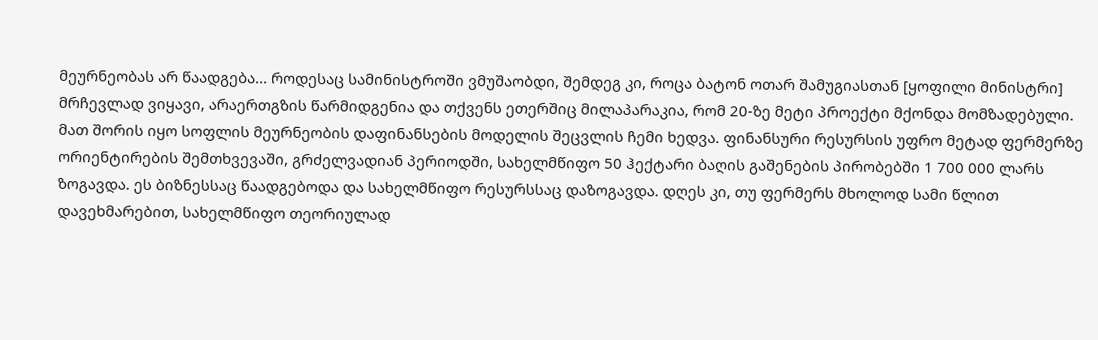მეურნეობას არ წაადგება... როდესაც სამინისტროში ვმუშაობდი, შემდეგ კი, როცა ბატონ ოთარ შამუგიასთან [ყოფილი მინისტრი] მრჩევლად ვიყავი, არაერთგზის წარმიდგენია და თქვენს ეთერშიც მილაპარაკია, რომ 20-ზე მეტი პროექტი მქონდა მომზადებული. მათ შორის იყო სოფლის მეურნეობის დაფინანსების მოდელის შეცვლის ჩემი ხედვა. ფინანსური რესურსის უფრო მეტად ფერმერზე ორიენტირების შემთხვევაში, გრძელვადიან პერიოდში, სახელმწიფო 50 ჰექტარი ბაღის გაშენების პირობებში 1 700 000 ლარს ზოგავდა. ეს ბიზნესსაც წაადგებოდა და სახელმწიფო რესურსსაც დაზოგავდა. დღეს კი, თუ ფერმერს მხოლოდ სამი წლით დავეხმარებით, სახელმწიფო თეორიულად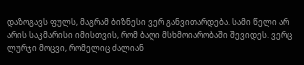დაზოგავს ფულს, მაგრამ ბიზნესი ვერ განვითარდება. სამი წელი არ არის საკმარისი იმისთვის, რომ ბაღი მსხმოიარობაში შევიდეს. ვერც ლურჯი მოცვი, რომელიც ძალიან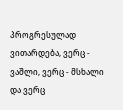პროგრესულად ვითარდება, ვერც - ვაშლი, ვერც - მსხალი და ვერც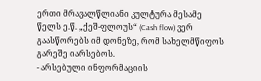ერთი მრავალწლიანი კულტურა მესამე წელს ე.წ. „ქეშ-ფლოუს“ (Cash flow) ვერ გაასწორებს იმ დონეზე, რომ სახელმწიფოს გარეშე იარსებოს.
- არსებული ინფორმაციის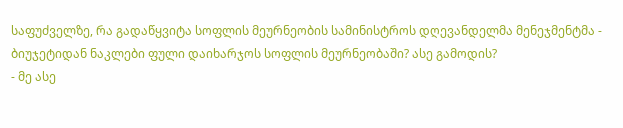საფუძველზე, რა გადაწყვიტა სოფლის მეურნეობის სამინისტროს დღევანდელმა მენეჯმენტმა - ბიუჯეტიდან ნაკლები ფული დაიხარჯოს სოფლის მეურნეობაში? ასე გამოდის?
- მე ასე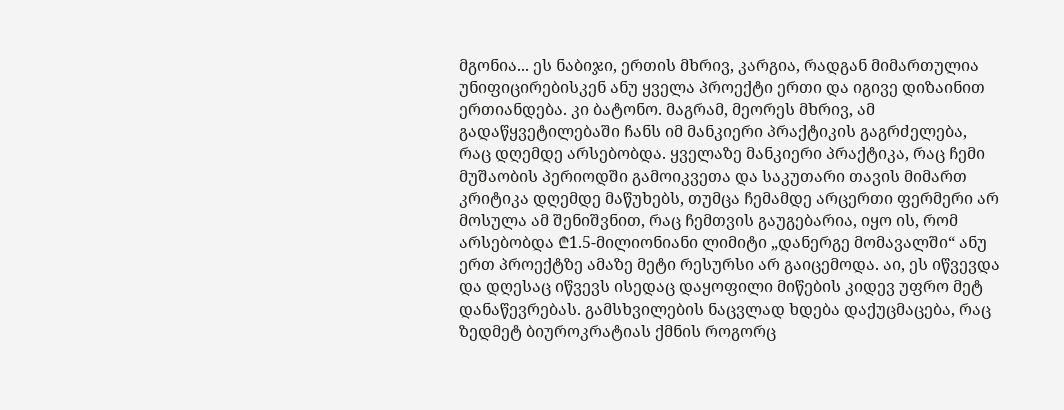მგონია... ეს ნაბიჯი, ერთის მხრივ, კარგია, რადგან მიმართულია უნიფიცირებისკენ ანუ ყველა პროექტი ერთი და იგივე დიზაინით ერთიანდება. კი ბატონო. მაგრამ, მეორეს მხრივ, ამ გადაწყვეტილებაში ჩანს იმ მანკიერი პრაქტიკის გაგრძელება, რაც დღემდე არსებობდა. ყველაზე მანკიერი პრაქტიკა, რაც ჩემი მუშაობის პერიოდში გამოიკვეთა და საკუთარი თავის მიმართ კრიტიკა დღემდე მაწუხებს, თუმცა ჩემამდე არცერთი ფერმერი არ მოსულა ამ შენიშვნით, რაც ჩემთვის გაუგებარია, იყო ის, რომ არსებობდა ₾1.5-მილიონიანი ლიმიტი „დანერგე მომავალში“ ანუ ერთ პროექტზე ამაზე მეტი რესურსი არ გაიცემოდა. აი, ეს იწვევდა და დღესაც იწვევს ისედაც დაყოფილი მიწების კიდევ უფრო მეტ დანაწევრებას. გამსხვილების ნაცვლად ხდება დაქუცმაცება, რაც ზედმეტ ბიუროკრატიას ქმნის როგორც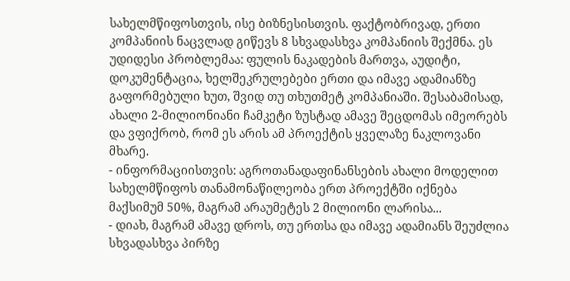სახელმწიფოსთვის, ისე ბიზნესისთვის. ფაქტობრივად, ერთი კომპანიის ნაცვლად გიწევს 8 სხვადასხვა კომპანიის შექმნა. ეს უდიდესი პრობლემაა: ფულის ნაკადების მართვა, აუდიტი, დოკუმენტაცია, ხელშეკრულებები ერთი და იმავე ადამიანზე გაფორმებული ხუთ, შვიდ თუ თხუთმეტ კომპანიაში. შესაბამისად, ახალი 2-მილიონიანი ჩამკეტი ზუსტად ამავე შეცდომას იმეორებს და ვფიქრობ, რომ ეს არის ამ პროექტის ყველაზე ნაკლოვანი მხარე.
- ინფორმაციისთვის: აგროთანადაფინანსების ახალი მოდელით სახელმწიფოს თანამონაწილეობა ერთ პროექტში იქნება მაქსიმუმ 50%, მაგრამ არაუმეტეს 2 მილიონი ლარისა...
- დიახ, მაგრამ ამავე დროს, თუ ერთსა და იმავე ადამიანს შეუძლია სხვადასხვა პირზე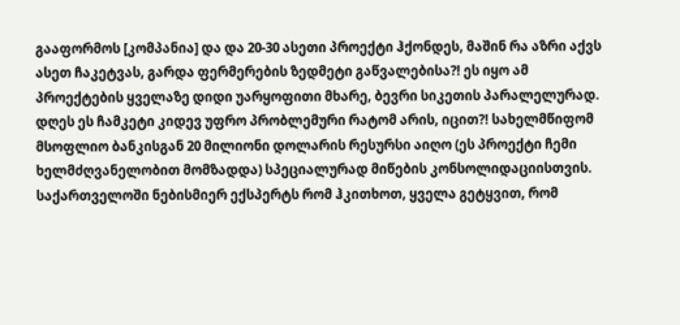გააფორმოს [კომპანია] და და 20-30 ასეთი პროექტი ჰქონდეს, მაშინ რა აზრი აქვს ასეთ ჩაკეტვას, გარდა ფერმერების ზედმეტი გაწვალებისა?! ეს იყო ამ პროექტების ყველაზე დიდი უარყოფითი მხარე, ბევრი სიკეთის პარალელურად. დღეს ეს ჩამკეტი კიდევ უფრო პრობლემური რატომ არის, იცით?! სახელმწიფომ მსოფლიო ბანკისგან 20 მილიონი დოლარის რესურსი აიღო (ეს პროექტი ჩემი ხელმძღვანელობით მომზადდა) სპეციალურად მიწების კონსოლიდაციისთვის. საქართველოში ნებისმიერ ექსპერტს რომ ჰკითხოთ, ყველა გეტყვით, რომ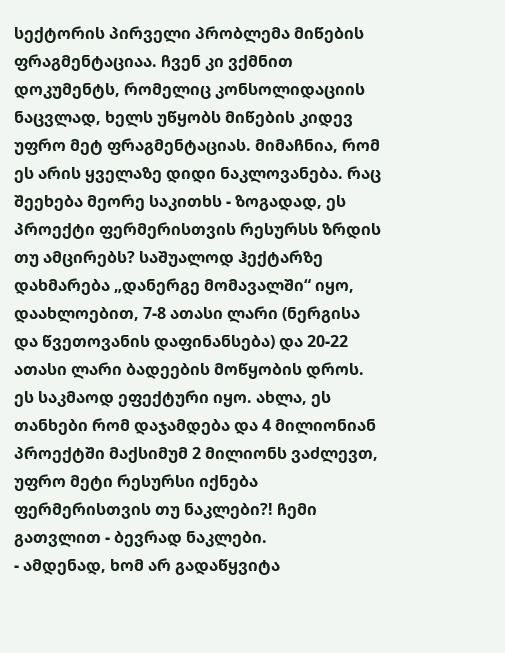სექტორის პირველი პრობლემა მიწების ფრაგმენტაციაა. ჩვენ კი ვქმნით დოკუმენტს, რომელიც კონსოლიდაციის ნაცვლად, ხელს უწყობს მიწების კიდევ უფრო მეტ ფრაგმენტაციას. მიმაჩნია, რომ ეს არის ყველაზე დიდი ნაკლოვანება. რაც შეეხება მეორე საკითხს - ზოგადად, ეს პროექტი ფერმერისთვის რესურსს ზრდის თუ ამცირებს? საშუალოდ ჰექტარზე დახმარება „დანერგე მომავალში“ იყო, დაახლოებით, 7-8 ათასი ლარი (ნერგისა და წვეთოვანის დაფინანსება) და 20-22 ათასი ლარი ბადეების მოწყობის დროს. ეს საკმაოდ ეფექტური იყო. ახლა, ეს თანხები რომ დაჯამდება და 4 მილიონიან პროექტში მაქსიმუმ 2 მილიონს ვაძლევთ, უფრო მეტი რესურსი იქნება ფერმერისთვის თუ ნაკლები?! ჩემი გათვლით - ბევრად ნაკლები.
- ამდენად, ხომ არ გადაწყვიტა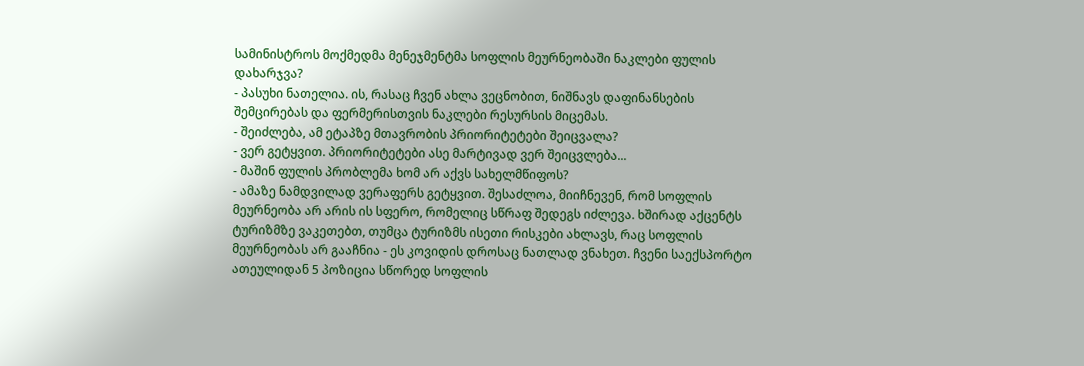სამინისტროს მოქმედმა მენეჯმენტმა სოფლის მეურნეობაში ნაკლები ფულის დახარჯვა?
- პასუხი ნათელია. ის, რასაც ჩვენ ახლა ვეცნობით, ნიშნავს დაფინანსების შემცირებას და ფერმერისთვის ნაკლები რესურსის მიცემას.
- შეიძლება, ამ ეტაპზე მთავრობის პრიორიტეტები შეიცვალა?
- ვერ გეტყვით. პრიორიტეტები ასე მარტივად ვერ შეიცვლება...
- მაშინ ფულის პრობლემა ხომ არ აქვს სახელმწიფოს?
- ამაზე ნამდვილად ვერაფერს გეტყვით. შესაძლოა, მიიჩნევენ, რომ სოფლის მეურნეობა არ არის ის სფერო, რომელიც სწრაფ შედეგს იძლევა. ხშირად აქცენტს ტურიზმზე ვაკეთებთ, თუმცა ტურიზმს ისეთი რისკები ახლავს, რაც სოფლის მეურნეობას არ გააჩნია - ეს კოვიდის დროსაც ნათლად ვნახეთ. ჩვენი საექსპორტო ათეულიდან 5 პოზიცია სწორედ სოფლის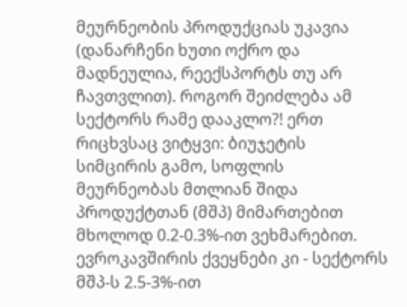მეურნეობის პროდუქციას უკავია (დანარჩენი ხუთი ოქრო და მადნეულია, რეექსპორტს თუ არ ჩავთვლით). როგორ შეიძლება ამ სექტორს რამე დააკლო?! ერთ რიცხვსაც ვიტყვი: ბიუჯეტის სიმცირის გამო, სოფლის მეურნეობას მთლიან შიდა პროდუქტთან (მშპ) მიმართებით მხოლოდ 0.2-0.3%-ით ვეხმარებით. ევროკავშირის ქვეყნები კი - სექტორს მშპ-ს 2.5-3%-ით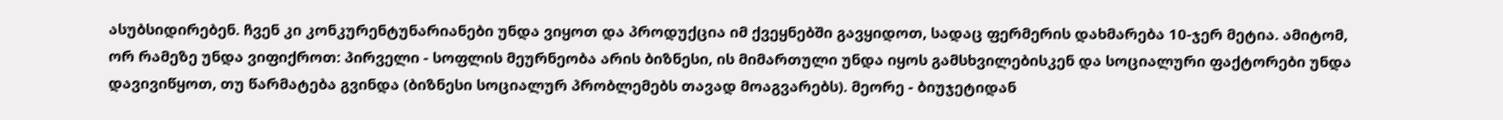ასუბსიდირებენ. ჩვენ კი კონკურენტუნარიანები უნდა ვიყოთ და პროდუქცია იმ ქვეყნებში გავყიდოთ, სადაც ფერმერის დახმარება 10-ჯერ მეტია. ამიტომ, ორ რამეზე უნდა ვიფიქროთ: პირველი - სოფლის მეურნეობა არის ბიზნესი, ის მიმართული უნდა იყოს გამსხვილებისკენ და სოციალური ფაქტორები უნდა დავივიწყოთ, თუ წარმატება გვინდა (ბიზნესი სოციალურ პრობლემებს თავად მოაგვარებს). მეორე - ბიუჯეტიდან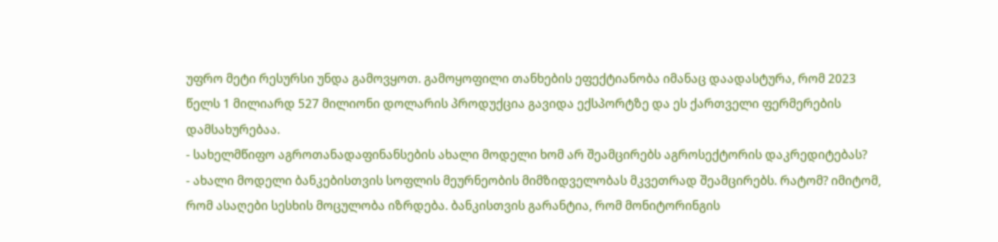უფრო მეტი რესურსი უნდა გამოვყოთ. გამოყოფილი თანხების ეფექტიანობა იმანაც დაადასტურა, რომ 2023 წელს 1 მილიარდ 527 მილიონი დოლარის პროდუქცია გავიდა ექსპორტზე და ეს ქართველი ფერმერების დამსახურებაა.
- სახელმწიფო აგროთანადაფინანსების ახალი მოდელი ხომ არ შეამცირებს აგროსექტორის დაკრედიტებას?
- ახალი მოდელი ბანკებისთვის სოფლის მეურნეობის მიმზიდველობას მკვეთრად შეამცირებს. რატომ? იმიტომ, რომ ასაღები სესხის მოცულობა იზრდება. ბანკისთვის გარანტია, რომ მონიტორინგის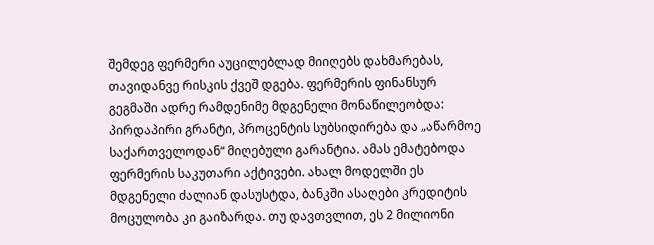შემდეგ ფერმერი აუცილებლად მიიღებს დახმარებას, თავიდანვე რისკის ქვეშ დგება. ფერმერის ფინანსურ გეგმაში ადრე რამდენიმე მდგენელი მონაწილეობდა: პირდაპირი გრანტი, პროცენტის სუბსიდირება და „აწარმოე საქართველოდან“ მიღებული გარანტია. ამას ემატებოდა ფერმერის საკუთარი აქტივები. ახალ მოდელში ეს მდგენელი ძალიან დასუსტდა, ბანკში ასაღები კრედიტის მოცულობა კი გაიზარდა. თუ დავთვლით, ეს 2 მილიონი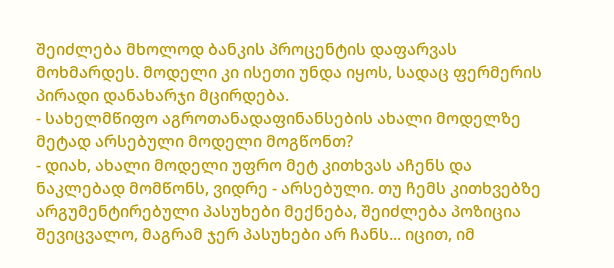შეიძლება მხოლოდ ბანკის პროცენტის დაფარვას მოხმარდეს. მოდელი კი ისეთი უნდა იყოს, სადაც ფერმერის პირადი დანახარჯი მცირდება.
- სახელმწიფო აგროთანადაფინანსების ახალი მოდელზე მეტად არსებული მოდელი მოგწონთ?
- დიახ, ახალი მოდელი უფრო მეტ კითხვას აჩენს და ნაკლებად მომწონს, ვიდრე - არსებული. თუ ჩემს კითხვებზე არგუმენტირებული პასუხები მექნება, შეიძლება პოზიცია შევიცვალო, მაგრამ ჯერ პასუხები არ ჩანს... იცით, იმ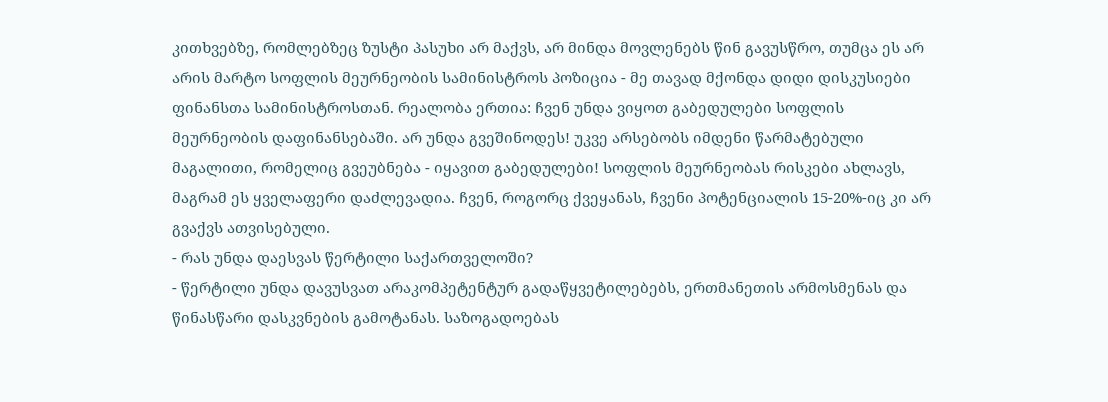კითხვებზე, რომლებზეც ზუსტი პასუხი არ მაქვს, არ მინდა მოვლენებს წინ გავუსწრო, თუმცა ეს არ არის მარტო სოფლის მეურნეობის სამინისტროს პოზიცია - მე თავად მქონდა დიდი დისკუსიები ფინანსთა სამინისტროსთან. რეალობა ერთია: ჩვენ უნდა ვიყოთ გაბედულები სოფლის მეურნეობის დაფინანსებაში. არ უნდა გვეშინოდეს! უკვე არსებობს იმდენი წარმატებული მაგალითი, რომელიც გვეუბნება - იყავით გაბედულები! სოფლის მეურნეობას რისკები ახლავს, მაგრამ ეს ყველაფერი დაძლევადია. ჩვენ, როგორც ქვეყანას, ჩვენი პოტენციალის 15-20%-იც კი არ გვაქვს ათვისებული.
- რას უნდა დაესვას წერტილი საქართველოში?
- წერტილი უნდა დავუსვათ არაკომპეტენტურ გადაწყვეტილებებს, ერთმანეთის არმოსმენას და წინასწარი დასკვნების გამოტანას. საზოგადოებას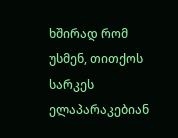ხშირად რომ უსმენ, თითქოს სარკეს ელაპარაკებიან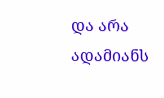და არა ადამიანს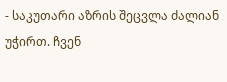- საკუთარი აზრის შეცვლა ძალიან უჭირთ. ჩვენ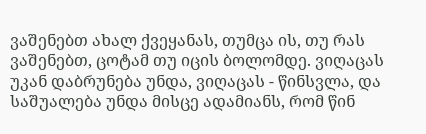ვაშენებთ ახალ ქვეყანას, თუმცა ის, თუ რას ვაშენებთ, ცოტამ თუ იცის ბოლომდე. ვიღაცას უკან დაბრუნება უნდა, ვიღაცას - წინსვლა, და საშუალება უნდა მისცე ადამიანს, რომ წინ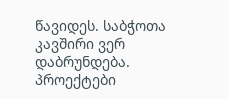წავიდეს. საბჭოთა კავშირი ვერ დაბრუნდება. პროექტები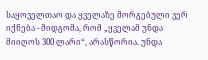საყოველთაო და ყველაზე მორგებული ვერ იქნება - მიდგომა, რომ „ყველამ უნდა მიიღოს 300 ლარი“, არასწორია. უნდა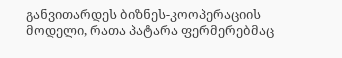განვითარდეს ბიზნეს-კოოპერაციის მოდელი, რათა პატარა ფერმერებმაც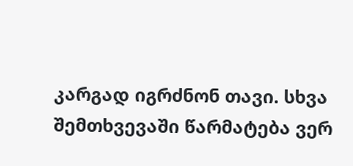კარგად იგრძნონ თავი. სხვა შემთხვევაში წარმატება ვერ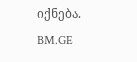იქნება.
BM.GE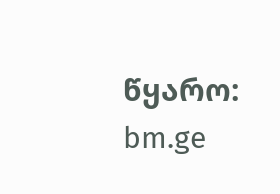წყარო: bm.ge